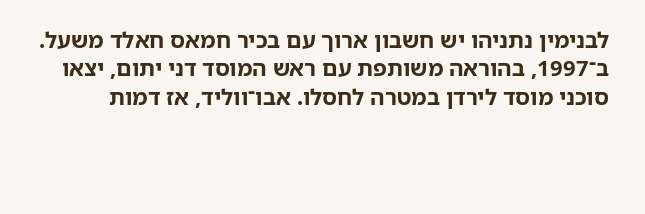לבנימין נתניהו יש חשבון ארוך עם בכיר חמאס חאלד משעל. ב־1997, בהוראה משותפת עם ראש המוסד דני יתום, יצאו סוכני מוסד לירדן במטרה לחסלו. אבו־ווליד, אז דמות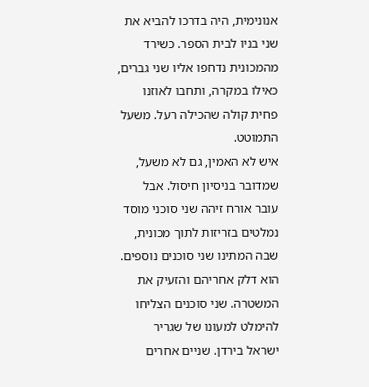אנונימית, היה בדרכו להביא את שני בניו לבית הספר. כשירד מהמכונית נדחפו אליו שני גברים, כאילו במקרה, ותחבו לאוזנו פחית קולה שהכילה רעל. משעל התמוטט.
איש לא האמין, גם לא משעל, שמדובר בניסיון חיסול. אבל עובר אורח זיהה שני סוכני מוסד נמלטים בזריזות לתוך מכונית, שבה המתינו שני סוכנים נוספים. הוא דלק אחריהם והזעיק את המשטרה. שני סוכנים הצליחו להימלט למעונו של שגריר ישראל בירדן. שניים אחרים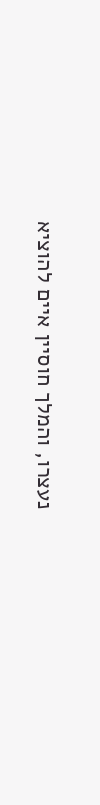נעצרו, והמלך חוסיין איים להוציא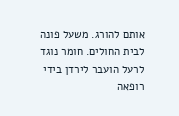אותם להורג. משעל פונה לבית החולים. חומר נוגד לרעל הועבר לירדן בידי רופאה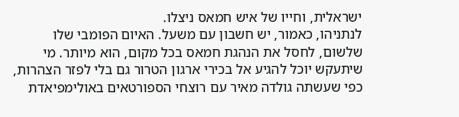ישראלית, וחייו של איש חמאס ניצלו.
לנתניהו, כאמור, יש חשבון עם משעל. האיום הפומבי שלו שלשום, לחסל את הנהגת חמאס בכל מקום, הוא מיותר. מי שיתעקש יוכל להגיע אל בכירי ארגון הטרור גם בלי לפזר הצהרות, כפי שעשתה גולדה מאיר עם רוצחי הספורטאים באולימפיאדת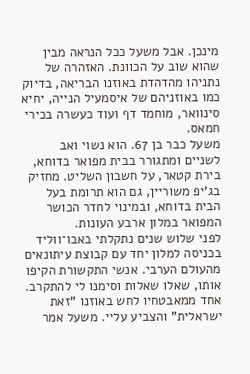מינכן. אבל משעל ככל הנראה מבין שהוא שוב על הכוונת. האזהרה של נתניהו מהדהדת באוזנו הבריאה, בדיוק כמו באוזניהם של איסמעיל הנייה, יחיא סינוואר, מוחמד דף ועוד כעשרה בכירי חמאס.
משעל כבר בן 67. הוא נשוי ואב לשניים ומתגורר בבית מפואר בדוחא, בירת קטאר, על חשבון השליט. מחזיק בג'יפ משוריין, גם הוא תרומת בעל הבית בדוחא, ובמינוי לחדר הכושר המפואר במלון ארבע העונות.
לפני שלוש שנים נתקלתי באבו־ווליד בכניסה למלון יחד עם קבוצת עיתונאים מהעולם הערבי. אנשי התקשורת הקיפו אותו, שאלו שאלות וסימנו לי להתקרב. אחד ממאבטחיו לחש באוזנו "זאת ישראלית" והצביע עליי. משעל אמר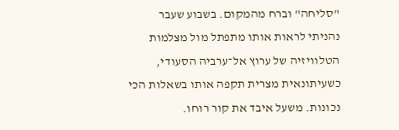"סליחה" וברח מהמקום. בשבוע שעבר נהניתי לראות אותו מתפתל מול מצלמות הטלוויזיה של ערוץ אל־ערביה הסעודי, כשעיתונאית מצרית תקפה אותו בשאלות הכי נכונות. משעל איבד את קור רוחו.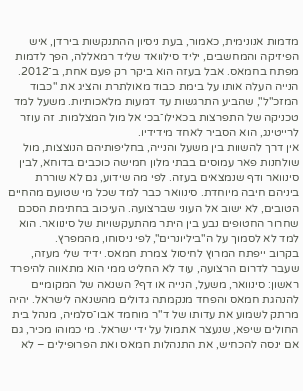מדמות אנונימית, כאמור, בעת ניסיון ההתנקשות בירדן, איש הפיזיקה והמחשבים, יליד סילוואד שליד רמאללה, הפך לדמות מפתח בחמאס. אבל בעזה הוא ביקר רק פעם אחת, ב־2012. הנייה העלה אותו על בימת כבוד מאולתרת והציג את "כבוד המזכ"ל", שהביע התרגשות עד דמעות מלאכותיות. משעל למד טכניקה של התפרצות בכאילו־בכי אל מול המצלמות. זה עוזר לרייטינג, הוא הסביר לאחד מידידיו.
אין דרך להשוות בין משעל והנייה, בחליפותיהם הנוצצות, מול שולחנות פאר עמוסים בבתי מלון חמישה כוכבים בדוחא, לבין סינוואר ודף שנמצאים בעזה. לפי מה שידוע, גם לא שוררת ביניהם חיבה מיוחדת. סינוואר כבר למד שכל מי שטועם מהחיים הטובים, לא ישוב אל העוני שברצועה. העיכוב בחתימת הסכם שחרור החטופים נבע בין היתר מהתעקשויות של סינוואר. הוא למד לא לסמוך על ה"ביליונרים", לפי ניסוחו, מהמפרץ.
בקרוב ייפתח המרוץ לחיסול צמרת חמאס. ידיד שלי מעזה, שעבר לדרום הרצועה, עוד לא החליט ממי הוא מתאווה להיפרד ראשון: סינוואר, משעל, הנייה או דף? השנאה של המקומיים להנהגת חמאס והפחד מנקמתה גדולים מהשנאה לישראל. יהיה מרתק לשמוע את עדותו של ד"ר מוחמד אבו־סלמיה, מנהל בית החולים שיפא, שנעצר אתמול על ידי ישראל. מי כמוהו מכיר, גם אם ינסה להכחיש, את התנהלות חמאס ואת הפרופילים – לא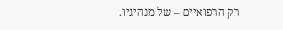רק הרפואיים – של מנהיגיו.